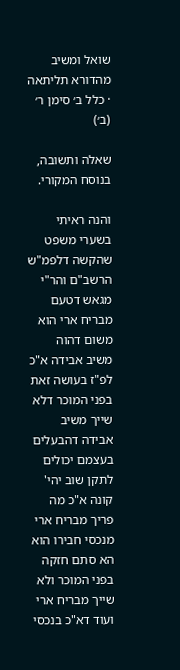שואל ומשיב מהדורא תליתאה · כלל ב׳ סימן ר׳ (ב׳)

שאלה ותשובה, בנוסח המקורי.

והנה ראיתי בשערי משפט שהקשה דלפמ"ש הרשב"ם והר"י מגאש דטעם מבריח ארי הוא משום דהוה משיב אבידה א"כ לפ"ז בעושה זאת בפני המוכר דלא שייך משיב אבידה דהבעלים בעצמם יכולים לתקן שוב יהי' קונה א"כ מה פריך מבריח ארי מנכסי חבירו הוא הא סתם חזקה בפני המוכר ולא שייך מבריח ארי ועוד דא"כ בנכסי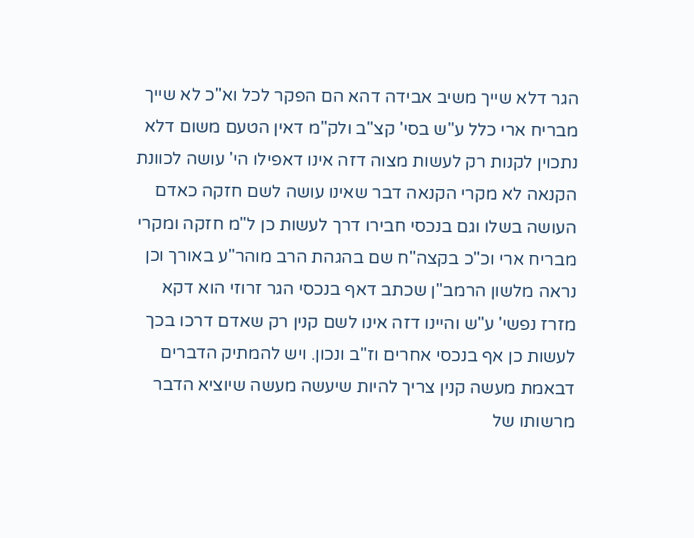הגר דלא שייך משיב אבידה דהא הם הפקר לכל וא"כ לא שייך מבריח ארי כלל ע"ש בסי' קצ"ב ולק"מ דאין הטעם משום דלא נתכוין לקנות רק לעשות מצוה דזה אינו דאפילו הי' עושה לכוונת הקנאה לא מקרי הקנאה דבר שאינו עושה לשם חזקה כאדם העושה בשלו וגם בנכסי חבירו דרך לעשות כן ל"מ חזקה ומקרי מבריח ארי וכ"כ בקצה"ח שם בהגהת הרב מוהר"ע באורך וכן נראה מלשון הרמב"ן שכתב דאף בנכסי הגר זרוזי הוא דקא מזרז נפשי' ע"ש והיינו דזה אינו לשם קנין רק שאדם דרכו בכך לעשות כן אף בנכסי אחרים וז"ב ונכון. ויש להמתיק הדברים דבאמת מעשה קנין צריך להיות שיעשה מעשה שיוציא הדבר מרשותו של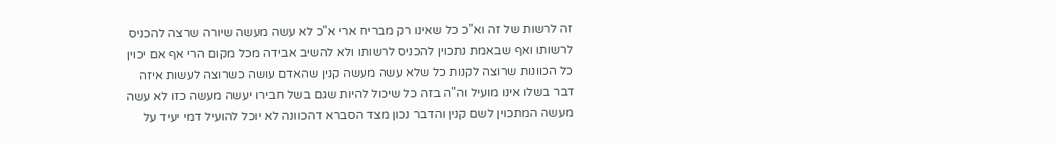זה לרשות של זה וא"כ כל שאינו רק מבריח ארי א"כ לא עשה מעשה שיורה שרצה להכניס לרשותו ואף שבאמת נתכוין להכניס לרשותו ולא להשיב אבידה מכל מקום הרי אף אם יכוין כל הכוונות שרוצה לקנות כל שלא עשה מעשה קנין שהאדם עושה כשרוצה לעשות איזה דבר בשלו אינו מועיל וה"ה בזה כל שיכול להיות שגם בשל חבירו יעשה מעשה כזו לא עשה מעשה המתכוין לשם קנין והדבר נכון מצד הסברא דהכוונה לא יוכל להועיל דמי יעיד על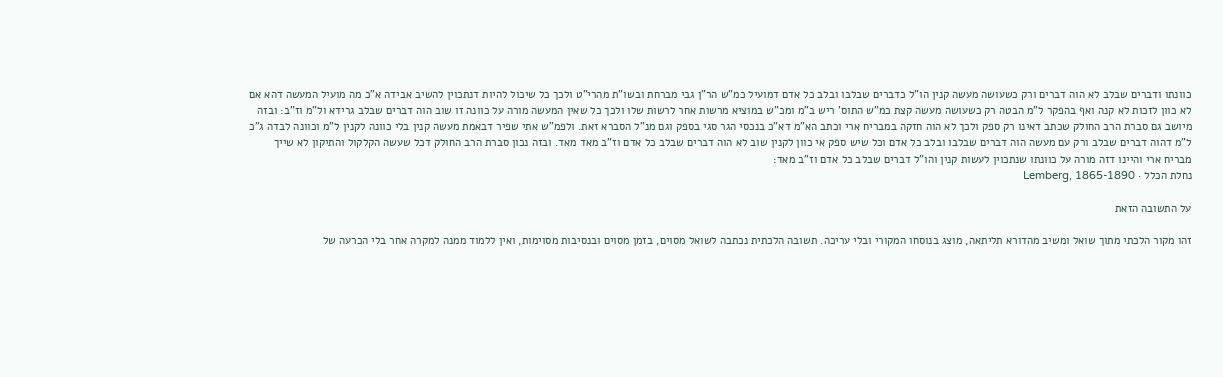כוונתו ודברים שבלב לא הוה דברים ורק כשעושה מעשה קנין הו"ל כדברים שבלבו ובלב כל אדם דמועיל כמ"ש הר"ן גבי מברחת ובשו"ת מהרי"ט ולכך כל שיכול להיות דנתכוין להשיב אבידה א"כ מה מועיל המעשה דהא אם לא כוון לזכות לא קנה ואף בהפקר ל"מ הבטה רק כשעושה מעשה קצת כמ"ש התוס' ריש ב"מ ומכ"ש במוציא מרשות אחר לרשות שלו ולכך כל שאין המעשה מורה על כוונה זו שוב הוה דברים שבלב גרידא ול"מ וז"ב: ובזה מיושב גם סברת הרב החולק שכתב דאינו רק ספק ולכך לא הוה חזקה במבריח ארי וכתב הא"מ דא"כ בנכסי הגר סגי בספק וגם מנ"ל הסברא זאת. ולפמ"ש אתי שפיר דבאמת מעשה קנין בלי כוונה לקנין ל"מ וכוונה לבדה ג"כ ל"מ דהוה דברים שבלב ורק עם מעשה הוה דברים שבלבו ובלב כל אדם וכל שיש ספק אי כוון לקנין שוב לא הוה דברים שבלב כל אדם וז"ב מאד מאד. ובזה נכון סברת הרב החולק דכל שעשה הקלקול והתיקון לא שייך מבריח ארי והיינו דזה מורה על כוונתו שנתכוין לעשות קנין והו"ל דברים שבלב כל אדם וז"ב מאד:
נחלת הכלל · Lemberg, 1865-1890

על התשובה הזאת

זהו מקור הלכתי מתוך שואל ומשיב מהדורא תליתאה, מוצג בנוסחו המקורי ובלי עריכה. תשובה הלכתית נכתבה לשואל מסוים, בזמן מסוים ובנסיבות מסוימות, ואין ללמוד ממנה למקרה אחר בלי הכרעה של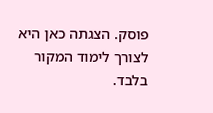פוסק. הצגתה כאן היא לצורך לימוד המקור בלבד.